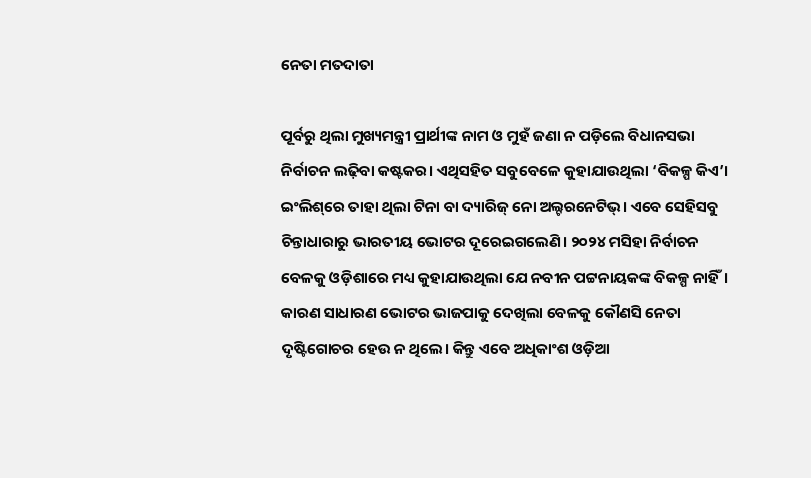ନେତା ମତଦାତା

ପୂର୍ବରୁ ଥିଲା ମୁଖ୍ୟମନ୍ତ୍ରୀ ପ୍ରାର୍ଥୀଙ୍କ ନାମ ଓ ମୁହଁ ଜଣା ନ ପଡ଼ିଲେ ବିଧାନସଭା ନିର୍ବାଚନ ଲଢ଼ିବା କଷ୍ଟକର। ଏଥିସହିତ ସବୁବେଳେ କୁହାଯାଉଥିଲା ‘ବିକଳ୍ପ କିଏ’। ଇଂଲିଶ୍‌ରେ ତାହା ଥିଲା ଟିନା ବା ଦ୍ୟାରିଜ୍‌ ନୋ ଅଲ୍ଟରନେଟିଭ୍‌। ଏବେ ସେହିସବୁ ଚିନ୍ତାଧାରାରୁ ଭାରତୀୟ ଭୋଟର ଦୂରେଇଗଲେଣି। ୨୦୨୪ ମସିହା ନିର୍ବାଚନ ବେଳକୁ ଓଡ଼ିଶାରେ ମଧ୍ୟ କୁହାଯାଉଥିଲା ଯେ ନବୀନ ପଟ୍ଟନାୟକଙ୍କ ବିକଳ୍ପ ନାହିଁ। କାରଣ ସାଧାରଣ ଭୋଟର ଭାଜପାକୁ ଦେଖିଲା ବେଳକୁ କୌଣସି ନେତା ଦୃଷ୍ଟିଗୋଚର ହେଉ ନ ଥିଲେ। କିନ୍ତୁ ଏବେ ଅଧିକାଂଶ ଓଡ଼ିଆ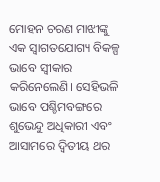ମୋହନ ଚରଣ ମାଝୀଙ୍କୁ ଏକ ସ୍ବାଗତଯୋଗ୍ୟ ବିକଳ୍ପ ଭାବେ ସ୍ବୀକାର କରିନେଲେଣି। ସେହିଭଳି ଭାବେ ପଶ୍ଚିମବଙ୍ଗରେ ଶୁଭେନ୍ଦୁ ଅଧିକାରୀ ଏବଂ ଆସାମରେ ଦ୍ୱିତୀୟ ଥର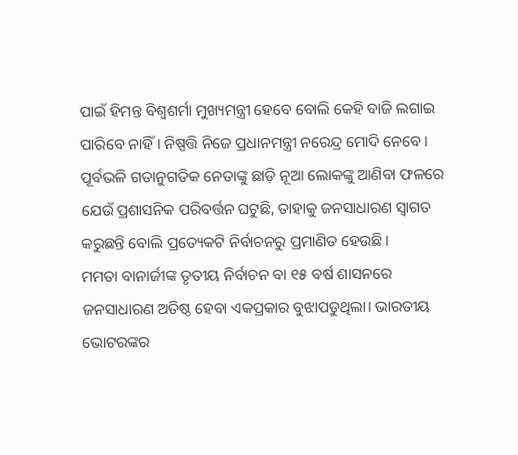ପାଇଁ ହିମନ୍ତ ବିଶ୍ୱଶର୍ମା ମୁଖ୍ୟମନ୍ତ୍ରୀ ହେବେ ବୋଲି କେହି ବାଜି ଲଗାଇ ପାରିବେ ନାହିଁ। ନିଷ୍ପତ୍ତି ନିଜେ ପ୍ରଧାନମନ୍ତ୍ରୀ ନରେନ୍ଦ୍ର ମୋଦି ନେବେ। ପୂର୍ବଭଳି ଗତାନୁଗତିକ ନେତାଙ୍କୁ ଛାଡ଼ି ନୂଆ ଲୋକଙ୍କୁ ଆଣିବା ଫଳରେ ଯେଉଁ ପ୍ରଶାସନିକ ପରିବର୍ତ୍ତନ ଘଟୁଛି, ତାହାକୁ ଜନସାଧାରଣ ସ୍ବାଗତ କରୁଛନ୍ତି ବୋଲି ପ୍ରତ୍ୟେକଟି ନିର୍ବାଚନରୁ ପ୍ରମାଣିତ ହେଉଛି।
ମମତା ବାନାର୍ଜୀଙ୍କ ତୃତୀୟ ନିର୍ବାଚନ ବା ୧୫ ବର୍ଷ ଶାସନରେ ଜନସାଧାରଣ ଅତିଷ୍ଠ ହେବା ଏକପ୍ରକାର ବୁଝାପଡୁଥିଲା। ଭାରତୀୟ ଭୋଟରଙ୍କର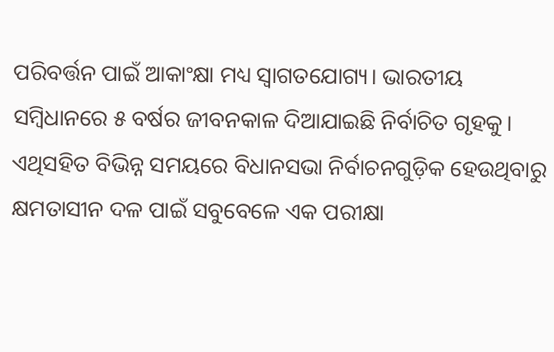ପରିବର୍ତ୍ତନ ପାଇଁ ଆକାଂକ୍ଷା ମଧ୍ୟ ସ୍ବାଗତଯୋଗ୍ୟ। ଭାରତୀୟ ସମ୍ବିଧାନରେ ୫ ବର୍ଷର ଜୀବନକାଳ ଦିଆଯାଇଛି ନିର୍ବାଚିତ ଗୃହକୁ। ଏଥିସହିତ ବିଭିନ୍ନ ସମୟରେ ବିଧାନସଭା ନିର୍ବାଚନଗୁଡ଼ିକ ହେଉଥିବାରୁ କ୍ଷମତାସୀନ ଦଳ ପାଇଁ ସବୁବେଳେ ଏକ ପରୀକ୍ଷା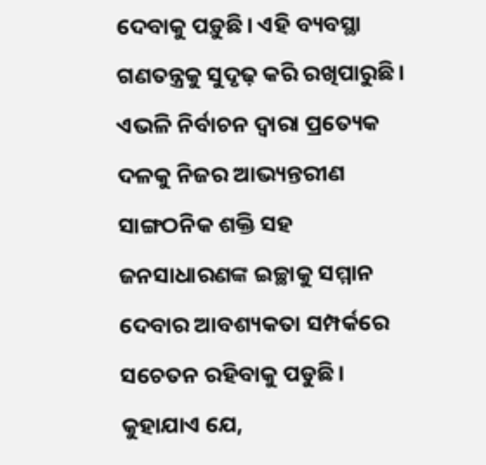ଦେବାକୁ ପଡ଼ୁଛି। ଏହି ବ୍ୟବସ୍ଥା ଗଣତନ୍ତ୍ରକୁ ସୁଦୃଢ଼ କରି ରଖିପାରୁଛି। ଏଭଳି ନିର୍ବାଚନ ଦ୍ୱାରା ପ୍ରତ୍ୟେକ ଦଳକୁ ନିଜର ଆଭ୍ୟନ୍ତରୀଣ ସାଙ୍ଗଠନିକ ଶକ୍ତି ସହ ଜନସାଧାରଣଙ୍କ ଇଚ୍ଛାକୁ ସମ୍ମାନ ଦେବାର ଆବଶ୍ୟକତା ସମ୍ପର୍କରେ ସଚେତନ ରହିବାକୁ ପଡୁଛି।
କୁହାଯାଏ ଯେ,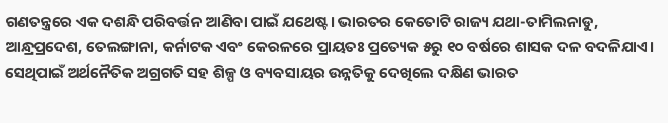ଗଣତନ୍ତ୍ରରେ ଏକ ଦଶନ୍ଧି ପରିବର୍ତ୍ତନ ଆଣିବା ପାଇଁ ଯଥେଷ୍ଟ। ଭାରତର କେତୋଟି ରାଜ୍ୟ ଯଥା-ତାମିଲନାଡୁ, ଆନ୍ଧ୍ରପ୍ରଦେଶ, ତେଲଙ୍ଗାନା, କର୍ନାଟକ ଏବଂ କେରଳରେ ପ୍ରାୟତଃ ପ୍ରତ୍ୟେକ ୫ରୁ ୧୦ ବର୍ଷରେ ଶାସକ ଦଳ ବଦଳିଯାଏ। ସେଥିପାଇଁ ଅର୍ଥନୈତିକ ଅଗ୍ରଗତି ସହ ଶିଳ୍ପ ଓ ବ୍ୟବସାୟର ଉନ୍ନତିକୁ ଦେଖିଲେ ଦକ୍ଷିଣ ଭାରତ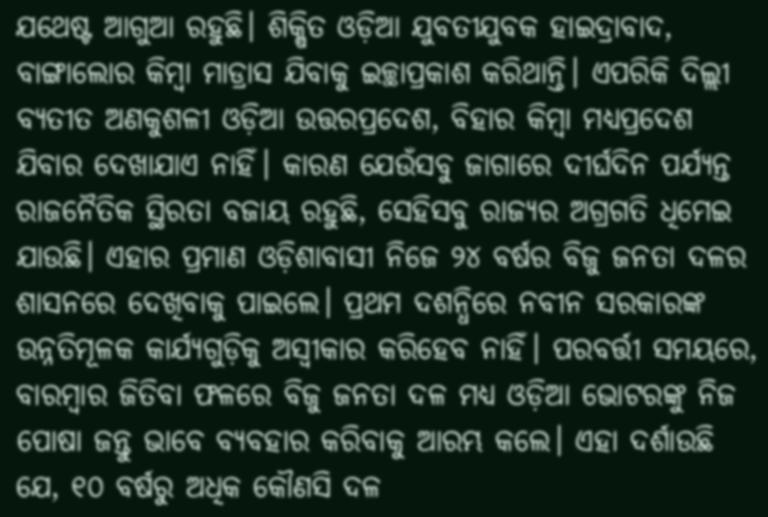ଯଥେଷ୍ଟ ଆଗୁଆ ରହୁଛି। ଶିକ୍ଷିତ ଓଡ଼ିଆ ଯୁବତୀଯୁବକ ହାଇଦ୍ରାବାଦ, ବାଙ୍ଗାଲୋର କିମ୍ବା ମାଡ୍ରାସ ଯିବାକୁ ଇଚ୍ଛାପ୍ରକାଶ କରିଥାନ୍ତି। ଏପରିକି ଦିଲ୍ଲୀ ବ୍ୟତୀତ ଅଣକୁଶଳୀ ଓଡ଼ିଆ ଉତ୍ତରପ୍ରଦେଶ, ବିହାର କିମ୍ବା ମଧ୍ୟପ୍ରଦେଶ ଯିବାର ଦେଖାଯାଏ ନାହିଁ। କାରଣ ଯେଉଁସବୁ ଜାଗାରେ ଦୀର୍ଘଦିନ ପର୍ଯ୍ୟନ୍ତ ରାଜନୈତିକ ସ୍ଥିରତା ବଜାୟ ରହୁଛି, ସେହିସବୁ ରାଜ୍ୟର ଅଗ୍ରଗତି ଧିମେଇ ଯାଉଛି। ଏହାର ପ୍ରମାଣ ଓଡ଼ିଶାବାସୀ ନିଜେ ୨୪ ବର୍ଷର ବିଜୁ ଜନତା ଦଳର ଶାସନରେ ଦେଖିବାକୁ ପାଇଲେ। ପ୍ରଥମ ଦଶନ୍ଧିରେ ନବୀନ ସରକାରଙ୍କ ଉନ୍ନତିମୂଳକ କାର୍ଯ୍ୟଗୁଡ଼ିକୁ ଅସ୍ବୀକାର କରିହେବ ନାହିଁ। ପରବର୍ତ୍ତୀ ସମୟରେ, ବାରମ୍ବାର ଜିତିବା ଫଳରେ ବିଜୁ ଜନତା ଦଳ ମଧ୍ୟ ଓଡ଼ିଆ ଭୋଟରଙ୍କୁ ନିଜ ପୋଷା ଜନ୍ତୁ ଭାବେ ବ୍ୟବହାର କରିବାକୁ ଆରମ୍ଭ କଲେ। ଏହା ଦର୍ଶାଉଛି ଯେ, ୧୦ ବର୍ଷରୁ ଅଧିକ କୌଣସି ଦଳ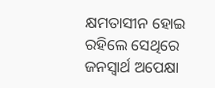କ୍ଷମତାସୀନ ହୋଇ ରହିଲେ ସେଥିରେ ଜନସ୍ବାର୍ଥ ଅପେକ୍ଷା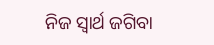ନିଜ ସ୍ବାର୍ଥ ଜଗିବା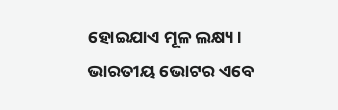ହୋଇଯାଏ ମୂଳ ଲକ୍ଷ୍ୟ।
ଭାରତୀୟ ଭୋଟର ଏବେ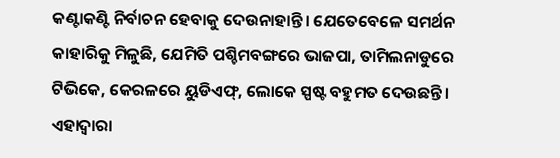କଣ୍ଟାକଣ୍ଟି ନିର୍ବାଚନ ହେବାକୁ ଦେଉନାହାନ୍ତି। ଯେତେବେଳେ ସମର୍ଥନ କାହାରିକୁ ମିଳୁଛି, ଯେମିତି ପଶ୍ଚିମବଙ୍ଗରେ ଭାଜପା, ତାମିଲନାଡୁରେ ଟିଭିକେ, କେରଳରେ ୟୁଡିଏଫ୍‌, ଲୋକେ ସ୍ପଷ୍ଟ ବହୁମତ ଦେଉଛନ୍ତି। ଏହାଦ୍ୱାରା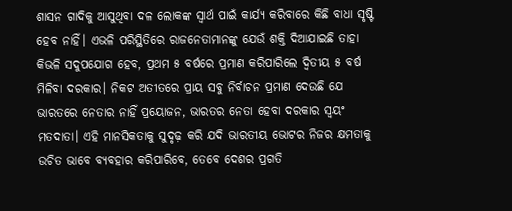ଶାସନ ଗାଦିକୁ ଆସୁଥିବା ଦଳ ଲୋକଙ୍କ ସ୍ବାର୍ଥ ପାଇଁ କାର୍ଯ୍ୟ କରିବାରେ କିଛି ବାଧା ସୃଷ୍ଟି ହେବ ନାହିଁ। ଏଭଳି ପରିସ୍ଥିତିରେ ରାଜନେତାମାନଙ୍କୁ ଯେଉଁ ଶକ୍ତି ଦିଆଯାଇଛି ତାହା କିଭଳି ସଦୁପଯୋଗ ହେବ, ପ୍ରଥମ ୫ ବର୍ଷରେ ପ୍ରମାଣ କରିପାରିଲେ ଦ୍ୱିତୀୟ ୫ ବର୍ଷ ମିଳିବା ଦରକାର। ନିକଟ ଅତୀତରେ ପ୍ରାୟ ସବୁ ନିର୍ବାଚନ ପ୍ରମାଣ ଦେଉଛି ଯେ ଭାରତରେ ନେତାର ନାହିଁ ପ୍ରୟୋଜନ, ଭାରତର ନେତା ହେବା ଦରକାର ସ୍ବୟଂ ମତଦାତା। ଏହି ମାନସିକତାକୁ ସୁଦୃଢ଼ କରି ଯଦି ଭାରତୀୟ ଭୋଟର ନିଜର କ୍ଷମତାକୁ ଉଚିତ ଭାବେ ବ୍ୟବହାର କରିପାରିବେ, ତେବେ ଦେଶର ପ୍ରଗତି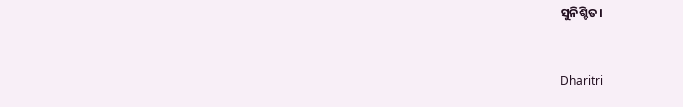ସୁନିଶ୍ଚିତ।



Dharitri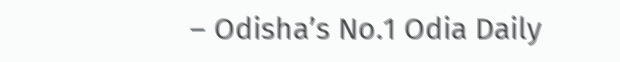– Odisha’s No.1 Odia Daily